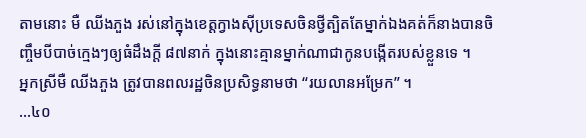តាមនោះ មឺ ឈីងភួង រស់នៅក្នុងខេត្តក្វាងស៊ីប្រទេសចិនថ្វីត្បិតតែម្នាក់ឯងគត់ក៏នាងបានចិញ្ចឹមបីបាច់ក្មេងៗឲ្យធំដឹងក្តី ៨៧នាក់ ក្នុងនោះគ្មានម្នាក់ណាជាកូនបង្កើតរបស់ខ្លួនទេ ។
អ្នកស្រីមឺ ឈីងភួង ត្រូវបានពលរដ្ឋចិនប្រសិទ្ធនាមថា “រយលានអម្រែក” ។
…៤០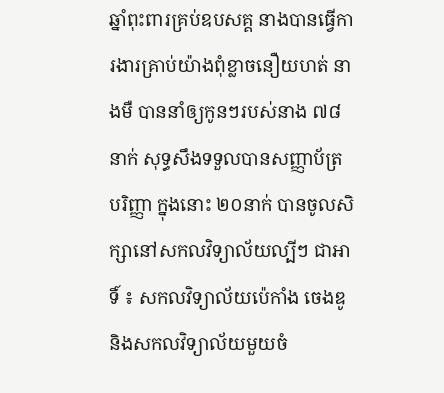ឆ្នាំពុះពារគ្រប់ឧបសគ្គ នាងបានធ្វើការងារគ្រាប់យ៉ាងពុំខ្លាចនឿយហត់ នាងមឺ បាននាំឲ្យកូនៗរបស់នាង ៧៨នាក់ សុទ្ធសឹងទទួលបានសញ្ញាប័ត្រ បរិញ្ញា ក្នុងនោះ ២០នាក់ បានចូលសិក្សានៅសកលវិទ្យាល័យល្បីៗ ជាអាទិ៍ ៖ សកលវិទ្យាល័យប៉េកាំង ចេងឌូនិងសកលវិទ្យាល័យមួយចំ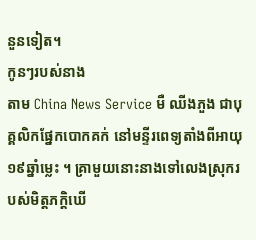នួនទៀត។
កូនៗរបស់នាង
តាម China News Service មឺ ឈីងភួង ជាបុគ្គលិកផ្នែកបោកគក់ នៅមន្ទីរពេទ្យតាំងពីអាយុ ១៩ឆ្នាំម្លេះ ។ គ្រាមួយនោះនាងទៅលេងស្រុករបស់មិត្តភក្តិឃើ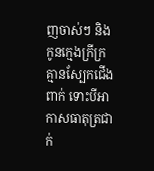ញចាស់ៗ និងកូនក្មេងក្រីក្រគ្មានស្បែកជើងពាក់ ទោះបីអាកាសធាតុត្រជាក់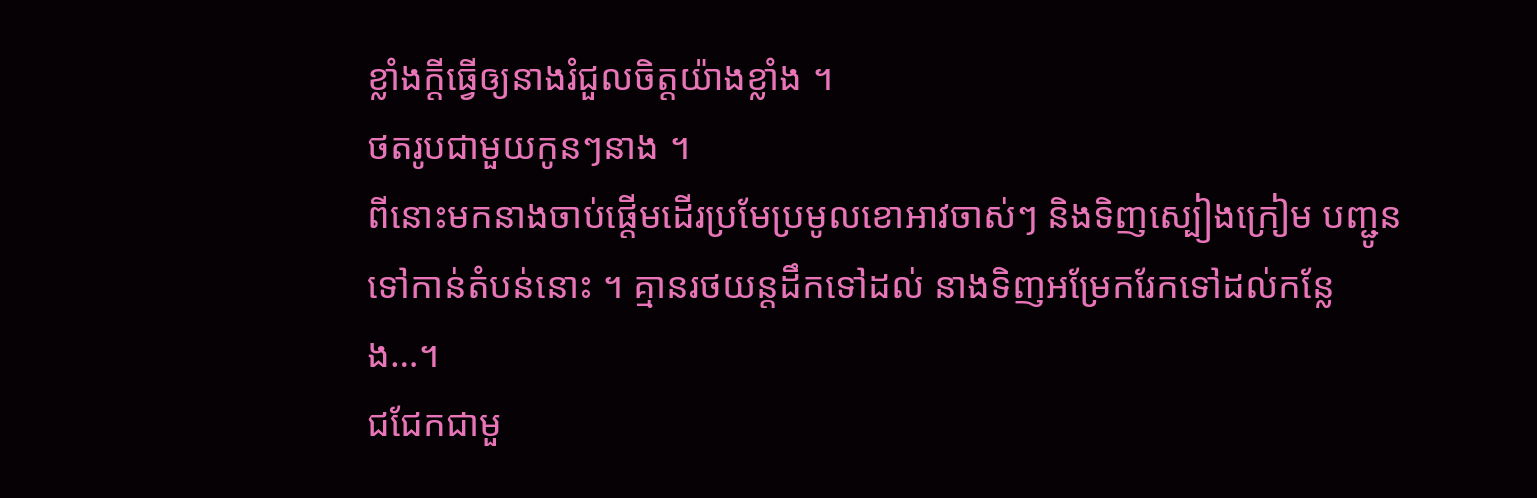ខ្លាំងក្តីធ្វើឲ្យនាងរំជួលចិត្តយ៉ាងខ្លាំង ។
ថតរូបជាមួយកូនៗនាង ។
ពីនោះមកនាងចាប់ផ្តើមដើរប្រមែប្រមូលខោអាវចាស់ៗ និងទិញស្បៀងក្រៀម បញ្ជូនទៅកាន់តំបន់នោះ ។ គ្មានរថយន្តដឹកទៅដល់ នាងទិញអម្រែករែកទៅដល់កន្លែង…។
ជជែកជាមួ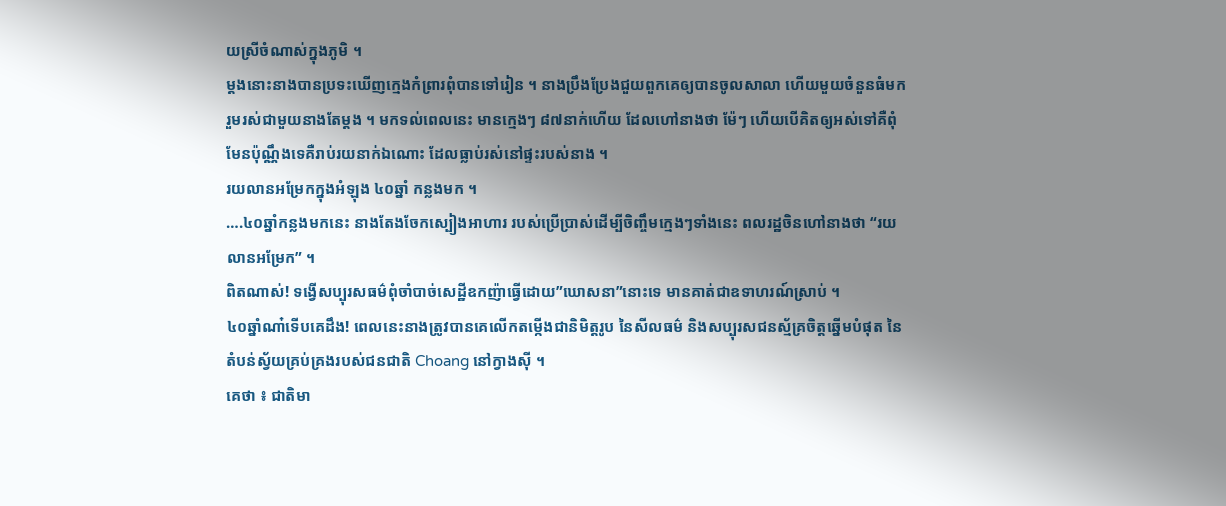យស្រីចំណាស់ក្នុងភូមិ ។
ម្តងនោះនាងបានប្រទះឃើញក្មេងកំព្រារពុំបានទៅរៀន ។ នាងប្រឹងប្រែងជួយពួកគេឲ្យបានចូលសាលា ហើយមួយចំនួនធំមករួមរស់ជាមួយនាងតែម្តង ។ មកទល់ពេលនេះ មានក្មេងៗ ៨៧នាក់ហើយ ដែលហៅនាងថា ម៉ែៗ ហើយបើគិតឲ្យអស់ទៅគឺពុំមែនប៉ុណ្ណឹងទេគឺរាប់រយនាក់ឯណោះ ដែលធ្លាប់រស់នៅផ្ទះរបស់នាង ។
រយលានអម្រែកក្នុងអំឡុង ៤០ឆ្នាំ កន្លងមក ។
….៤០ឆ្នាំកន្លងមកនេះ នាងតែងចែកស្បៀងអាហារ របស់ប្រើប្រាស់ដើម្បីចិញ្ចឹមក្មេងៗទាំងនេះ ពលរដ្ឋចិនហៅនាងថា “រយលានអម្រែក” ។
ពិតណាស់! ទង្វើសប្បុរសធម៌ពុំចាំបាច់សេដ្ឋីឧកញ៉ាធ្វើដោយ”ឃោសនា”នោះទេ មានគាត់ជាឧទាហរណ៍ស្រាប់ ។
៤០ឆ្នាំណា៎ទើបគេដឹង! ពេលនេះនាងត្រូវបានគេលើកតម្កើងជានិមិត្តរូប នៃសីលធម៌ និងសប្បុរសជនស្ម័គ្រចិត្តឆ្នើមបំផុត នៃតំបន់ស្វ័យគ្រប់គ្រងរបស់ជនជាតិ Choang នៅក្វាងស៊ី ។
គេថា ៖ ជាតិមា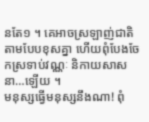នតែ១ ។ គេអាចស្រឡាញ់ជាតិតាមបែបខុសគ្នា ហើយពុំបែងចែកស្រទាប់វណ្ណៈ និកាយសាសនា…ឡើយ ។
មនុស្សធ្វើមនុស្សនឹងណា! ពុំ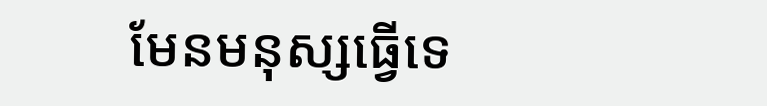មែនមនុស្សធ្វើទេ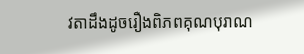វតាដឹងដូចរឿងពិភពគុណបុរាណ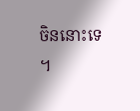ចិននោះទេ ។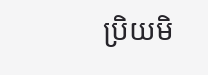ប្រិយមិ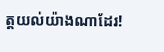ត្តយល់យ៉ាងណាដែរ!